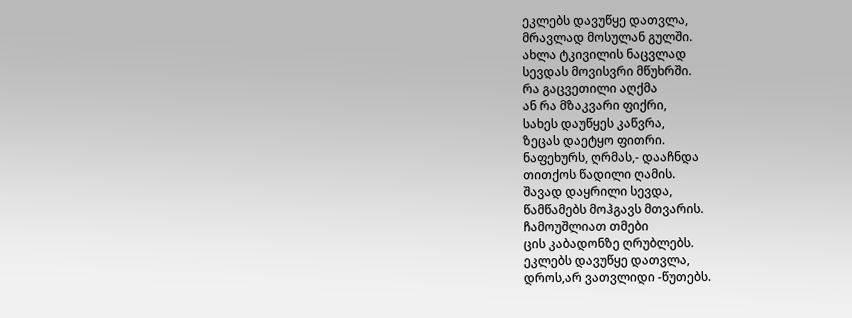ეკლებს დავუწყე დათვლა,
მრავლად მოსულან გულში.
ახლა ტკივილის ნაცვლად
სევდას მოვისვრი მწუხრში.
რა გაცვეთილი აღქმა
ან რა მზაკვარი ფიქრი,
სახეს დაუწყეს კაწვრა,
ზეცას დაეტყო ფითრი.
ნაფეხურს, ღრმას,- დააჩნდა
თითქოს წადილი ღამის.
შავად დაყრილი სევდა,
წამწამებს მოჰგავს მთვარის.
ჩამოუშლიათ თმები
ცის კაბადონზე ღრუბლებს.
ეკლებს დავუწყე დათვლა,
დროს,არ ვათვლიდი -წუთებს.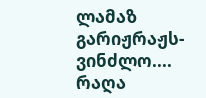ლამაზ გარიჟრაჟს- ვინძლო....
რაღა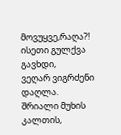მოვუყვე,რაღა?!
ისეთი გულქვა გავხდი,
ვეღარ ვიგრძენი დაღლა.
შრიალი მუხის კალთის,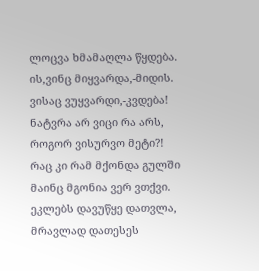ლოცვა ხმამაღლა წყდება.
ის,ვინც მიყვარდა,-მიდის.
ვისაც ვუყვარდი,-კვდება!
ნატვრა არ ვიცი რა არს,
როგორ ვისურვო მეტი?!
რაც კი რამ მქონდა გულში
მაინც მგონია ვერ ვთქვი.
ეკლებს დავუწყე დათვლა,
მრავლად დათესეს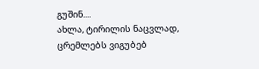გუშინ....
ახლა, ტირილის ნაცვლად,
ცრემლებს ვიგუბებ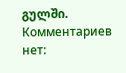გულში.
Комментариев нет: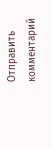Отправить комментарий